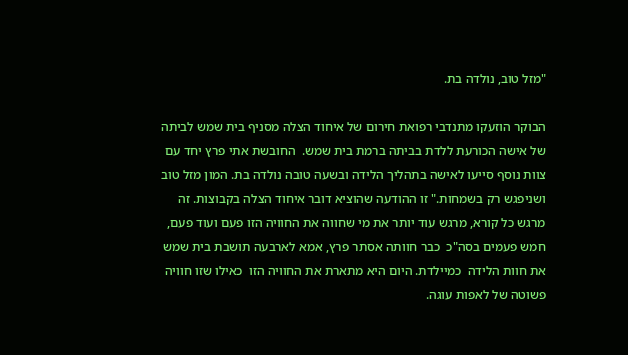"מזל טוב, נולדה בת.

הבוקר הוזעקו מתנדבי רפואת חירום של איחוד הצלה מסניף בית שמש לביתה של אישה הכורעת ללדת בביתה ברמת בית שמש.  החובשת אתי פרץ יחד עם צוות נוסף סייעו לאישה בתהליך הלידה ובשעה טובה נולדה בת. המון מזל טוב ושניפגש רק בשמחות." זו ההודעה שהוציא דובר איחוד הצלה בקבוצות. זה מרגש כל קורא, מרגש עוד יותר את מי שחווה את החוויה הזו פעם ועוד פעם, חמש פעמים בסה"כ  כבר חוותה אסתר פרץ, אמא לארבעה תושבת בית שמש את חוות הלידה  כמיילדת. היום היא מתארת את החוויה הזו  כאילו שזו חוויה  פשוטה של לאפות עוגה.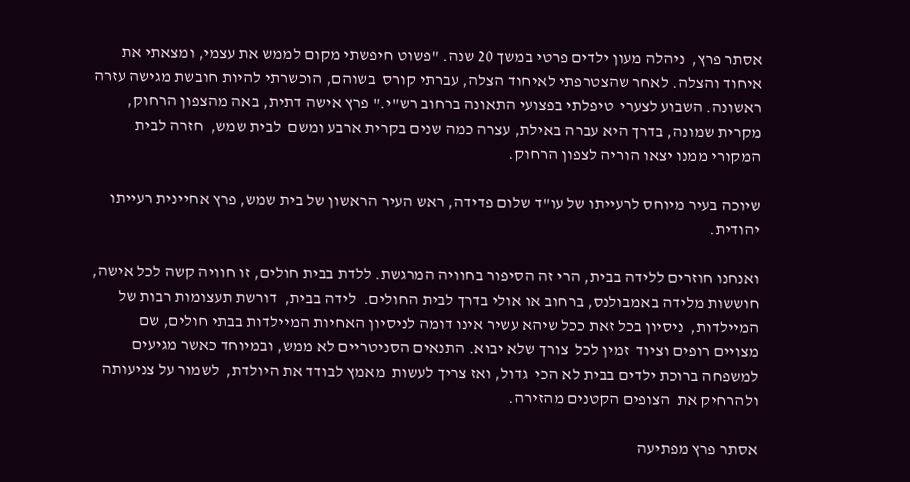אסתר פרץ,  ניהלה מעון ילדים פרטי במשך 20 שנה. "פשוט חיפשתי מקום לממש את עצמי, ומצאתי את  איחוד והצלה. לאחר שהצטרפתי לאיחוד הצלה, עברתי קורס  בשוהם, הוכשרתי להיות חובשת מגישה עזרה ראשונה. השבוע לצערי  טיפלתי בפצועי התאונה ברחוב רש"י." פרץ אישה דתית, באה מהצפון הרחוק, מקרית שמונה, בדרך היא עברה באילת, עצרה כמה שנים בקרית ארבע ומשם  לבית שמש,  חזרה לבית המקורי ממנו יצאו הוריה לצפון הרחוק.

שיוכה בעיר מיוחס לרעייתו של עו"ד שלום פדידה, ראש העיר הראשון של בית שמש, פרץ אחיינית רעייתו יהודית.

ואנחנו חוזרים ללידה בבית, הרי זה הסיפור בחוויה המרגשת. ללדת בבית חולים, זו חוויה קשה לכל אישה, חוששות מלידה באמבולנס, ברחוב או אולי בדרך לבית החולים.  לידה בבית,  דורשת תעצומות רבות של המיילדות,  ניסיון בכל זאת ככל שיהא עשיר אינו דומה לניסיון האחיות המיילדות בבתי חולים, שם מצויים רופים וציוד  זמין לכל  צורך שלא יבוא. התנאים הסניטריים לא ממש, ובמיוחד כאשר מגיעים למשפחה ברוכת ילדים בבית לא הכי  גדול, ואז צריך לעשות  מאמץ לבודד את היולדת,  לשמור על צניעותה ולהרחיק את  הצופים הקטנים מהזירה.

אסתר פרץ מפתיעה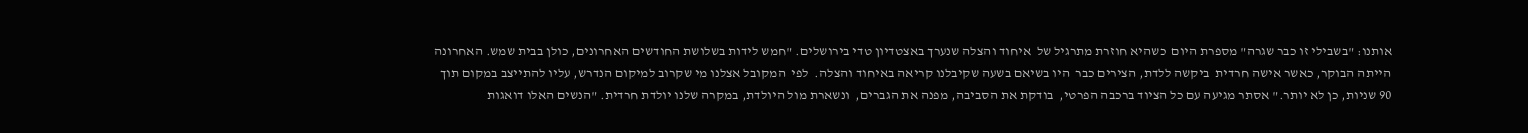אותנו: "בשבילי זו כבר שגרה" מספרת היום  כשהיא חוזרת מתרגיל של  איחוד והצלה שנערך באצטדיון טדי בירושלים. "חמש לידות בשלושת החודשים האחרונים, כולן בבית שמש. האחרונה הייתה הבוקר, כאשר אישה חרדית  ביקשה ללדת, הצירים כבר  היו בשיאם בשעה שקיבלנו קריאה באיחוד והצלה.  לפי  המקובל אצלנו מי שקרוב למיקום הנדרש, עליו להתייצב במקום תוך 90 שניות, כן לא יותר." אסתר מגיעה עם כל הציוד ברכבה הפרטי,  בודקת את הסביבה, מפנה את הגברים,  ונשארת מול היולדת, במקרה שלנו יולדת חרדית. "הנשים האלו דואגות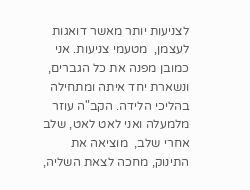לצניעות יותר מאשר דואגות לעצמן,  מטעמי צניעות. אני כמובן מפנה את כל הגברים, ונשארת יחד איתה ומתחילה בהליכי הלידה. הקב"ה עוזר מלמעלה ואני לאט לאט, שלב אחרי שלב,  מוציאה את התינוק, מחכה לצאת השליה,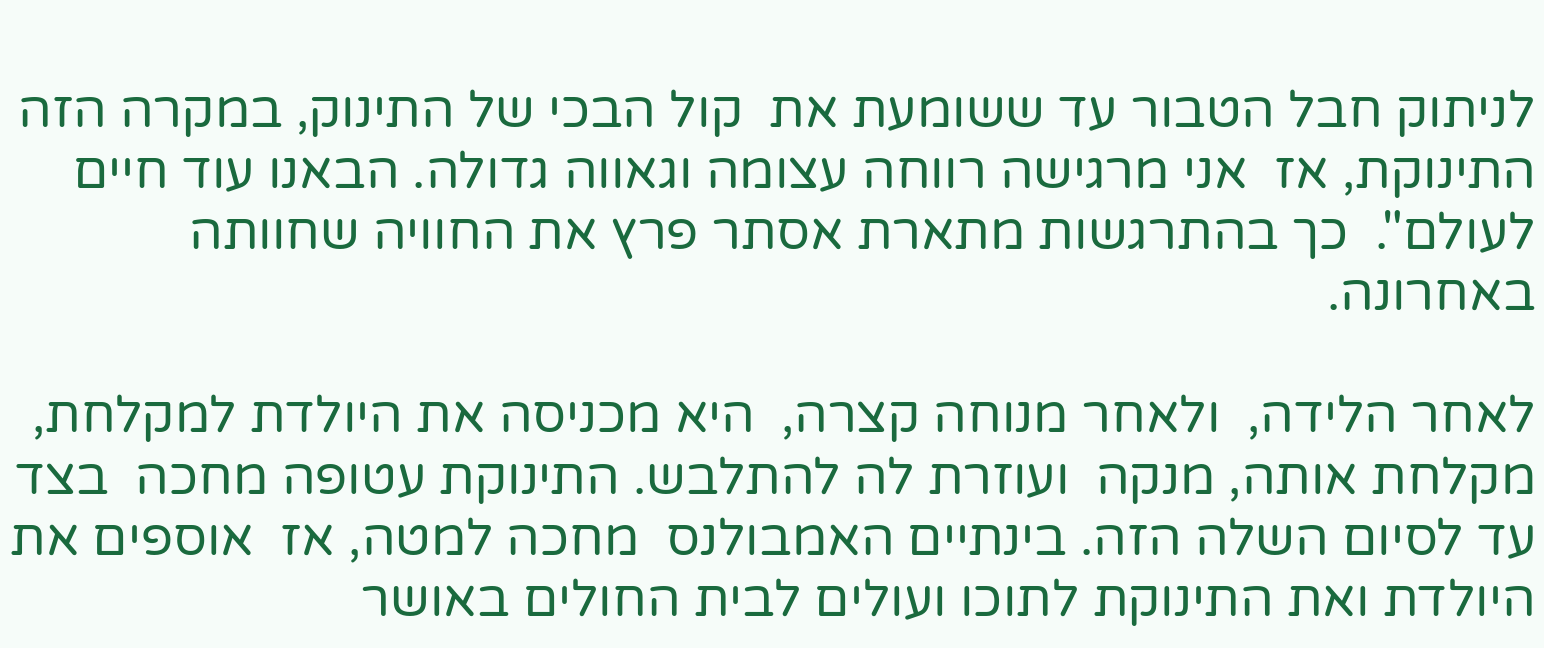לניתוק חבל הטבור עד ששומעת את  קול הבכי של התינוק, במקרה הזה התינוקת, אז  אני מרגישה רווחה עצומה וגאווה גדולה. הבאנו עוד חיים לעולם".  כך בהתרגשות מתארת אסתר פרץ את החוויה שחוותה באחרונה.

לאחר הלידה,  ולאחר מנוחה קצרה,  היא מכניסה את היולדת למקלחת, מקלחת אותה, מנקה  ועוזרת לה להתלבש. התינוקת עטופה מחכה  בצד עד לסיום השלה הזה. בינתיים האמבולנס  מחכה למטה, אז  אוספים את היולדת ואת התינוקת לתוכו ועולים לבית החולים באושר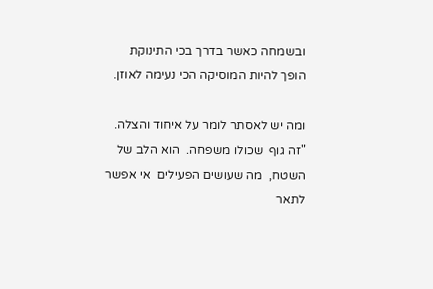ובשמחה כאשר בדרך בכי התינוקת הופך להיות המוסיקה הכי נעימה לאוזן.

ומה יש לאסתר לומר על איחוד והצלה. "זה גוף  שכולו משפחה.  הוא הלב של השטח,  מה שעושים הפעילים  אי אפשר לתאר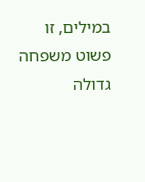במילים, זו פשוט משפחה גדולה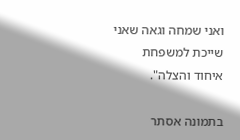ואני שמחה וגאה שאני שייכת למשפחת איחוד והצלה".

בתמונה אסתר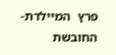פרץ  המיילדת- החובשת